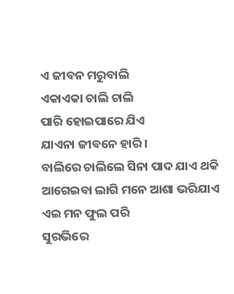ଏ ଜୀବନ ମରୁବାଲି
ଏକାଏକା ଚାଲି ଚାଲି
ପାରି ହୋଇପାରେ ଯିଏ
ଯାଏନା ଜୀବନେ ହାରି ।
ବାଲିରେ ଚାଲିଲେ ସିନା ପାଦ ଯାଏ ଥକି
ଆଗେଇବା ଲାଗି ମନେ ଆଶା ଭରିଯାଏ
ଏଇ ମନ ଫୁଲ ପରି
ସୁରଭିରେ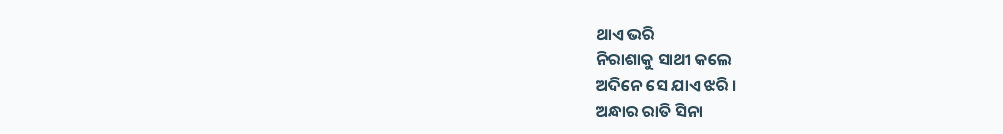ଥାଏ ଭରି
ନିରାଶାକୁ ସାଥୀ କଲେ
ଅଦିନେ ସେ ଯାଏ ଝରି ।
ଅନ୍ଧାର ରାତି ସିନା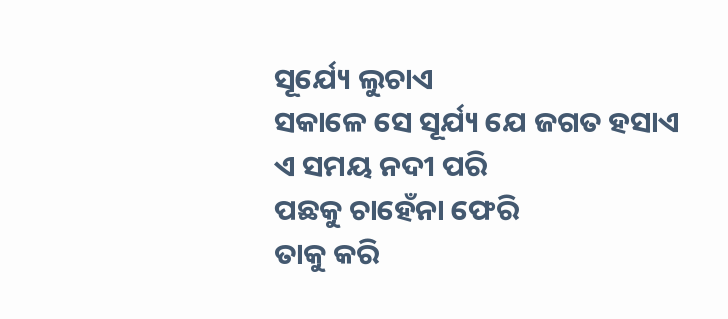ସୂର୍ଯ୍ୟେ ଲୁଚାଏ
ସକାଳେ ସେ ସୂର୍ଯ୍ୟ ଯେ ଜଗତ ହସାଏ
ଏ ସମୟ ନଦୀ ପରି
ପଛକୁ ଚାହେଁନା ଫେରି
ତାକୁ କରି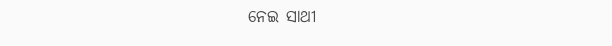ନେଇ ସାଥୀ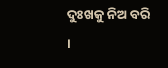ଦୁଃଖକୁ ନିଅ ବରି ।